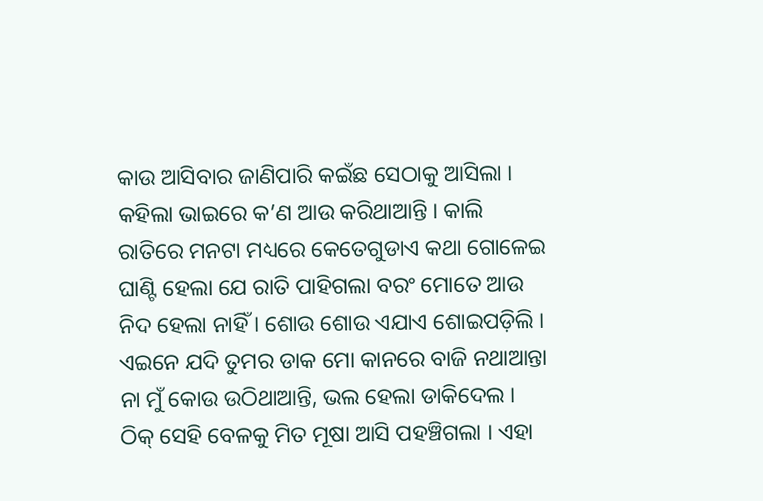କାଉ ଆସିବାର ଜାଣିପାରି କଇଁଛ ସେଠାକୁ ଆସିଲା । କହିଲା ଭାଇରେ କ’ଣ ଆଉ କରିଥାଆନ୍ତି । କାଲି ରାତିରେ ମନଟା ମଧ୍ୟରେ କେତେଗୁଡାଏ କଥା ଗୋଳେଇ ଘାଣ୍ଟି ହେଲା ଯେ ରାତି ପାହିଗଲା ବରଂ ମୋତେ ଆଉ ନିଦ ହେଲା ନାହିଁ । ଶୋଉ ଶୋଉ ଏଯାଏ ଶୋଇପଡ଼ିଲି । ଏଇନେ ଯଦି ତୁମର ଡାକ ମୋ କାନରେ ବାଜି ନଥାଆନ୍ତା ନା ମୁଁ କୋଉ ଉଠିଥାଆନ୍ତି, ଭଲ ହେଲା ଡାକିଦେଲ ।
ଠିକ୍ ସେହି ବେଳକୁ ମିତ ମୂଷା ଆସି ପହଞ୍ଚିଗଲା । ଏହା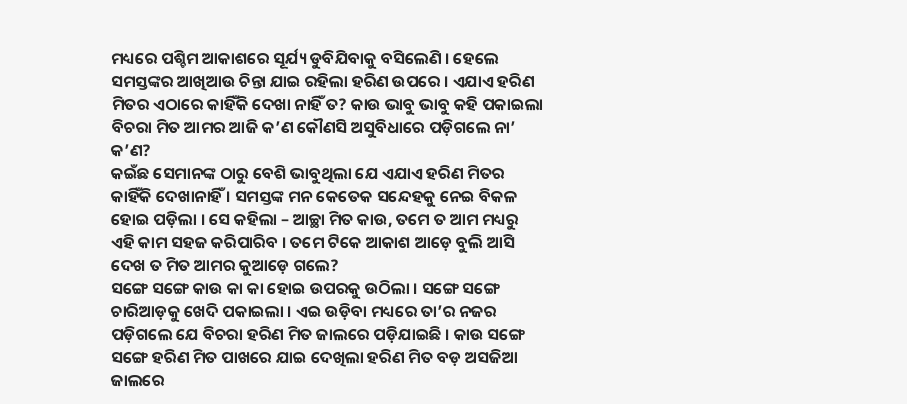ମଧ୍ୟରେ ପଶ୍ଚିମ ଆକାଶରେ ସୂର୍ଯ୍ୟ ଡୁବିଯିବାକୁ ବସିଲେଣି । ହେଲେ ସମସ୍ତଙ୍କର ଆଖିଆଉ ଚିନ୍ତା ଯାଇ ରହିଲା ହରିଣ ଉପରେ । ଏଯାଏ ହରିଣ ମିତର ଏଠାରେ କାହିଁକି ଦେଖା ନାହିଁ ତ? କାଉ ଭାବୁ ଭାବୁ କହି ପକାଇଲା ବିଚରା ମିତ ଆମର ଆଜି କ’ଣ କୌଣସି ଅସୁବିଧାରେ ପଡ଼ିଗଲେ ନା’ କ’ଣ?
କଇଁଛ ସେମାନଙ୍କ ଠାରୁ ବେଶି ଭାବୁଥିଲା ଯେ ଏଯାଏ ହରିଣ ମିତର କାହିଁକି ଦେଖାନାହିଁ । ସମସ୍ତଙ୍କ ମନ କେତେକ ସନ୍ଦେହକୁ ନେଇ ବିକଳ ହୋଇ ପଡ଼ିଲା । ସେ କହିଲା – ଆଚ୍ଛା ମିତ କାଉ, ତମେ ତ ଆମ ମଧ୍ୟରୁ ଏହି କାମ ସହଜ କରିପାରିବ । ତମେ ଟିକେ ଆକାଶ ଆଡ଼େ ବୁଲି ଆସି ଦେଖ ତ ମିତ ଆମର କୁଆଡ଼େ ଗଲେ?
ସଙ୍ଗେ ସଙ୍ଗେ କାଉ କା କା ହୋଇ ଉପରକୁ ଉଠିଲା । ସଙ୍ଗେ ସଙ୍ଗେ ଚାରିଆଡ଼କୁ ଖେଦି ପକାଇଲା । ଏଇ ଉଡ଼ିବା ମଧ୍ୟରେ ତା’ର ନଜର ପଡ଼ିଗଲେ ଯେ ବିଚରା ହରିଣ ମିତ ଜାଲରେ ପଡ଼ିଯାଇଛି । କାଉ ସଙ୍ଗେ ସଙ୍ଗେ ହରିଣ ମିତ ପାଖରେ ଯାଇ ଦେଖିଲା ହରିଣ ମିତ ବଡ଼ ଅସଜିଆ ଜାଲରେ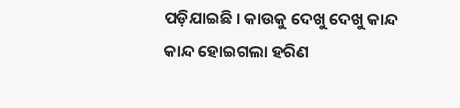ପଡ଼ିଯାଇଛି । କାଉକୁ ଦେଖୁ ଦେଖୁ କାନ୍ଦ କାନ୍ଦ ହୋଇଗଲା ହରିଣ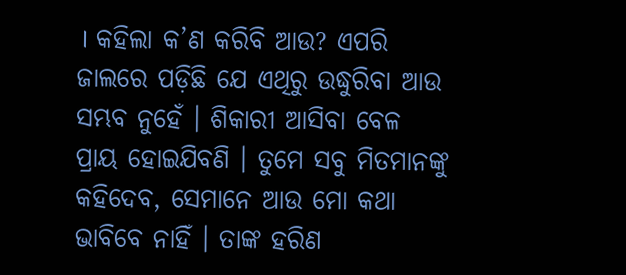। କହିଲା କ’ଣ କରିବି ଆଉ? ଏପରି ଜାଲରେ ପଡ଼ିଛି ଯେ ଏଥିରୁ ଉଦ୍ଧୁରିବା ଆଉ ସମ୍ଭବ ନୁହେଁ । ଶିକାରୀ ଆସିବା ବେଳ ପ୍ରାୟ ହୋଇଯିବଣି । ତୁମେ ସବୁ ମିତମାନଙ୍କୁ କହିଦେବ, ସେମାନେ ଆଉ ମୋ କଥା ଭାବିବେ ନାହିଁ । ତାଙ୍କ ହରିଣ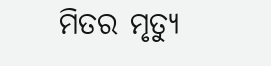ମିତର ମୃତ୍ୟୁ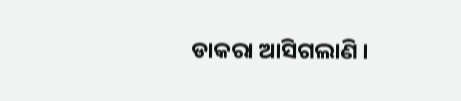ଡାକରା ଆସିଗଲାଣି ।